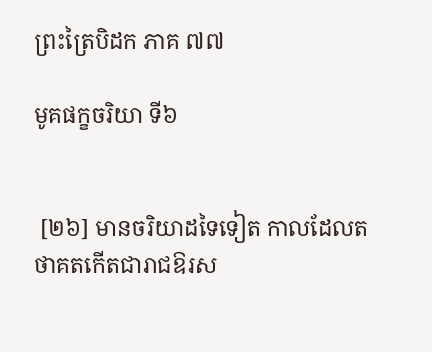ព្រះត្រៃបិដក ភាគ ៧៧

មូគផក្ខចរិយា ទី៦


 [២៦] មានចរិយាដទៃទៀត កាលដែលតថាគតកើតជារាជឱរស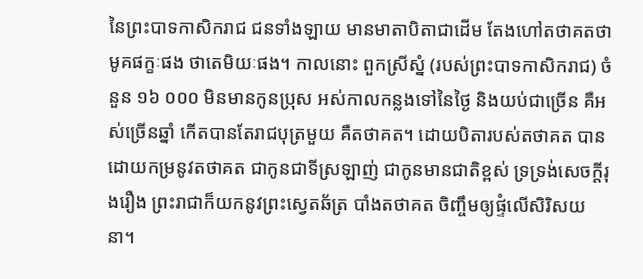នៃព្រះបាទកាសិករាជ ជនទាំងឡាយ មានមាតាបិតាជាដើម តែងហៅតថាគតថា មូគផក្ខៈផង ថាតេមិយៈផង។ កាលនោះ ពួកស្រីស្នំ (របស់ព្រះបាទកាសិករាជ) ចំនួន ១៦ ០០០ មិនមានកូនប្រុស អស់កាលកន្លងទៅនៃថ្ងៃ និងយប់ជាច្រើន គឺអស់ច្រើនឆ្នាំ កើតបានតែរាជបុត្រមួយ គឺតថាគត។ ដោយបិតារបស់តថាគត បានដោយកម្រនូវតថាគត ជាកូនជាទីស្រឡាញ់ ជាកូនមានជាតិខ្ពស់ ទ្រទ្រង់សេចក្តីរុងរឿង ព្រះរាជាក៏យកនូវព្រះស្វេតឆ័ត្រ បាំងតថាគត ចិញ្ចឹមឲ្យផ្ទំលើសិរិសយនា។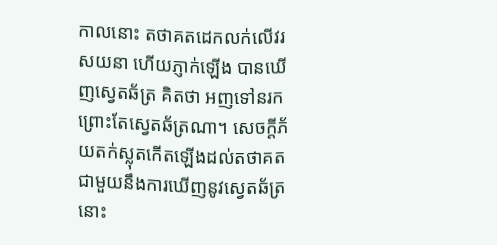កាលនោះ តថាគតដេកលក់លើវរសយនា ហើយភ្ញាក់ឡើង បានឃើញស្វេតឆ័ត្រ គិតថា អញទៅនរក ព្រោះតែស្វេតឆ័ត្រណា។ សេចក្តីភ័យតក់ស្លុតកើតឡើងដល់តថាគត ជាមួយនឹងការឃើញនូវស្វេតឆ័ត្រនោះ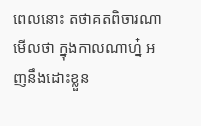ពេលនោះ តថាគតពិចារណាមើលថា ក្នុងកាលណាហ្ន៎ អញនឹងដោះខ្លួន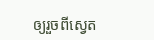ឲ្យរួចពីស្វេត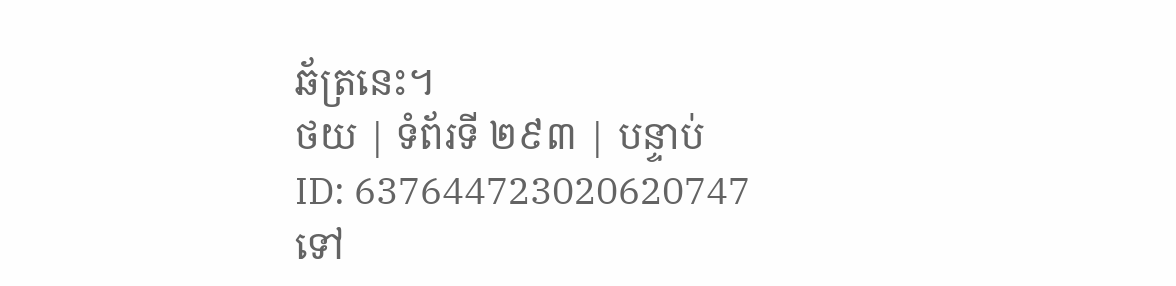ឆ័ត្រនេះ។
ថយ | ទំព័រទី ២៩៣ | បន្ទាប់
ID: 637644723020620747
ទៅ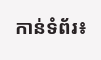កាន់ទំព័រ៖